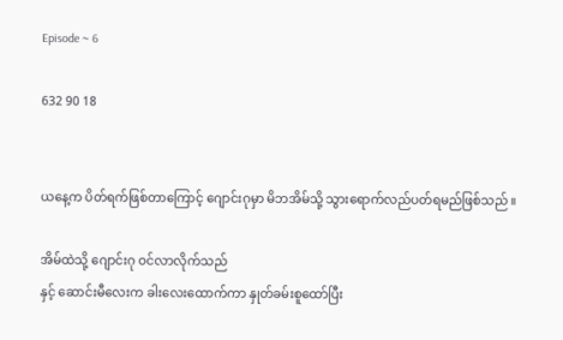Episode ~ 6

632 90 18


ယနေ့က ပိတ်ရက်ဖြစ်တာကြောင့် ဂျောင်းဂုမှာ မိဘအိမ်သို့ သွားရောက်လည်ပတ်ရမည်ဖြစ်သည် ။

အိမ်ထဲသို့ ဂျောင်းဂု ဝင်လာလိုက်သည်
နှင့် ဆောင်းမီလေးက ခါးလေးထောက်ကာ နှုတ်ခမ်းစူထော်ပြီး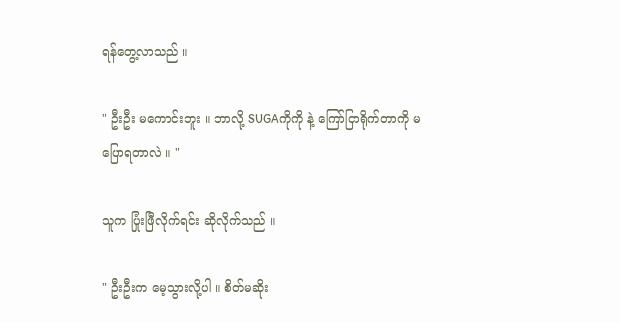ရန်တွေ့လာသည် ။

" ဦးဦး မကောင်းဘူး ။ ဘာလို့ SUGAကိုကို နဲ့ ကြော်ငြာရိုက်တာကို မပြောရတာလဲ ။ "

သူက ပြုံးဖြီလိုက်ရင်း ဆိုလိုက်သည် ။

" ဦးဦးက မေ့သွားလို့ပါ ။ စိတ်မဆိုး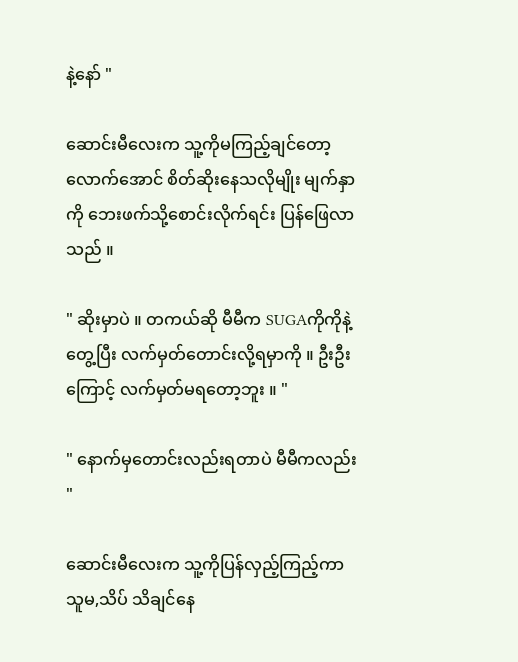နဲ့နော် "

ဆောင်းမီလေးက သူ့ကိုမကြည့်ချင်တော့လောက်အောင် စိတ်ဆိုးနေသလိုမျိုး မျက်နှာကို ဘေးဖက်သို့စောင်းလိုက်ရင်း ပြန်ဖြေလာသည် ။

" ဆိုးမှာပဲ ။ တကယ်ဆို မီမီက SUGAကိုကိုနဲ့တွေ့ပြီး လက်မှတ်တောင်းလို့ရမှာကို ။ ဦးဦး
ကြောင့် လက်မှတ်မရတော့ဘူး ။ "

" နောက်မှတောင်းလည်းရတာပဲ မီမီကလည်း "

ဆောင်းမီလေးက သူ့ကိုပြန်လှည့်ကြည့်ကာ သူမ,သိပ် သိချင်နေ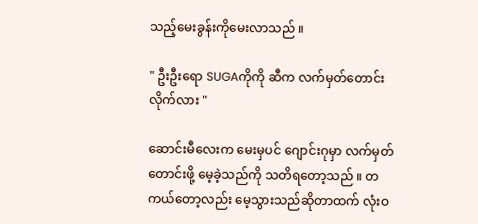သည့်မေးခွန်းကိုမေးလာသည် ။

" ဦးဦးရော SUGAကိုကို ဆီက လက်မှတ်တောင်းလိုက်လား "

ဆောင်းမီလေးက မေးမှပင် ဂျောင်းဂုမှာ လက်မှတ်တောင်းဖို့ မေ့ခဲ့သည်ကို သတိရတော့သည် ။ တကယ်တော့လည်း မေ့သွားသည်ဆိုတာထက် လုံးဝ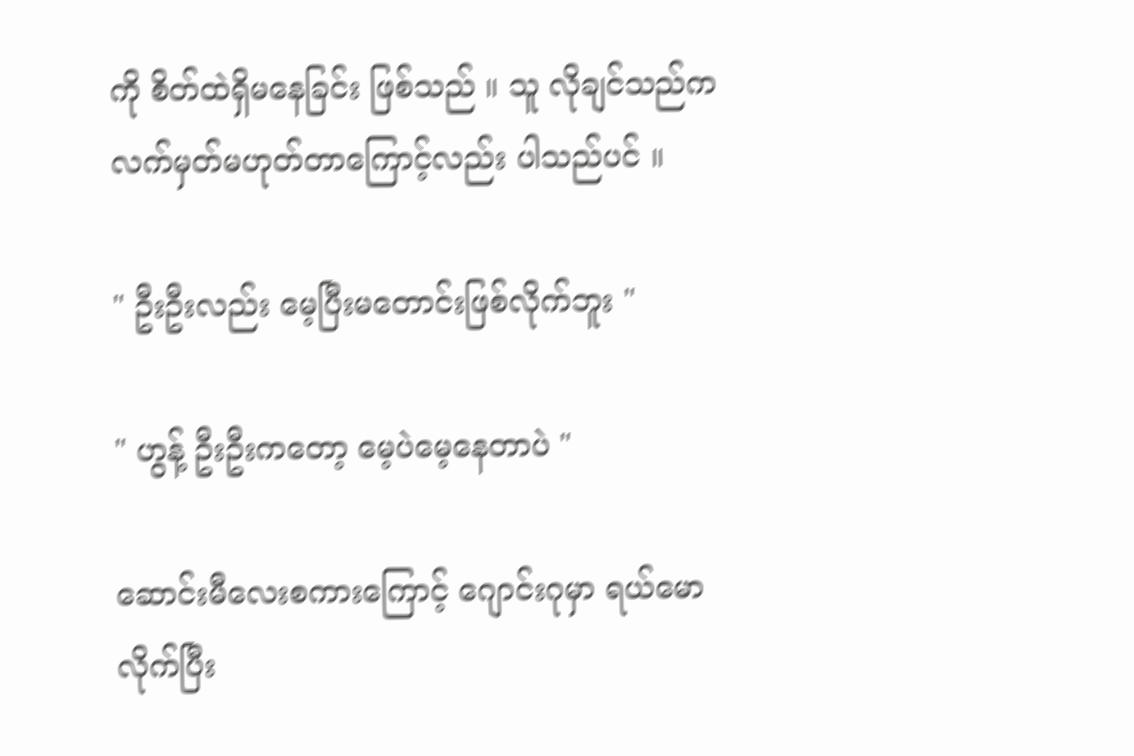ကို စိတ်ထဲရှိမနေခြင်း ဖြစ်သည် ။ သူ လိုချင်သည်က လက်မှတ်မဟုတ်တာကြောင့်လည်း ပါသည်ပင် ။

" ဦးဦးလည်း မေ့ပြီးမတောင်းဖြစ်လိုက်ဘူး "

" ဟွန့် ဦးဦးကတော့ မေ့ပဲမေ့နေတာပဲ "

ဆောင်းမီလေးစကားကြောင့် ဂျောင်းဂုမှာ ရယ်မောလိုက်ပြီး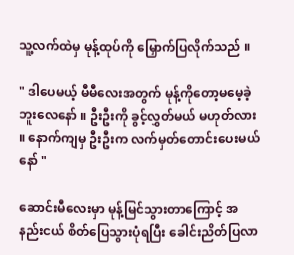သူ့လက်ထဲမှ မုန့်ထုပ်ကို မြှောက်ပြလိုက်သည် ။

" ဒါပေမယ့် မီမီလေးအတွက် မုန့်ကိုတော့မမေ့ခဲ့ဘူးလေနော် ။ ဦးဦးကို ခွင့်လွှတ်မယ် မဟုတ်လား ။ နောက်ကျမှ ဦးဦးက လက်မှတ်တောင်းပေးမယ်နော် "

ဆောင်းမီလေးမှာ မုန့်မြင်သွားတာကြောင့် အနည်းငယ် စိတ်ပြေသွားပုံရပြီး ခေါင်းညိတ်ပြလာ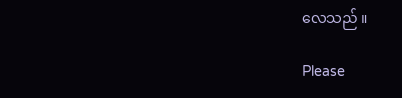လေသည် ။

Please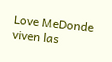Love MeDonde viven las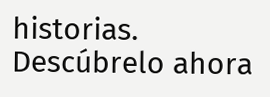historias. Descúbrelo ahora